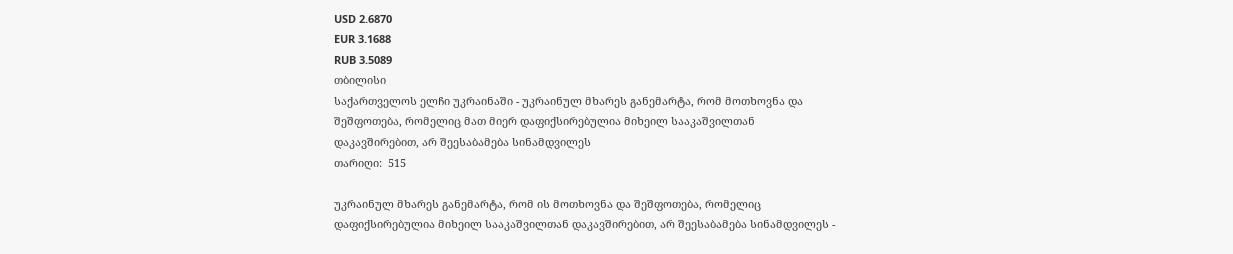USD 2.6870
EUR 3.1688
RUB 3.5089
თბილისი
საქართველოს ელჩი უკრაინაში - უკრაინულ მხარეს განემარტა, რომ მოთხოვნა და შეშფოთება, რომელიც მათ მიერ დაფიქსირებულია მიხეილ სააკაშვილთან დაკავშირებით, არ შეესაბამება სინამდვილეს
თარიღი:  515

უკრაინულ მხარეს განემარტა, რომ ის მოთხოვნა და შეშფოთება, რომელიც დაფიქსირებულია მიხეილ სააკაშვილთან დაკავშირებით, არ შეესაბამება სინამდვილეს -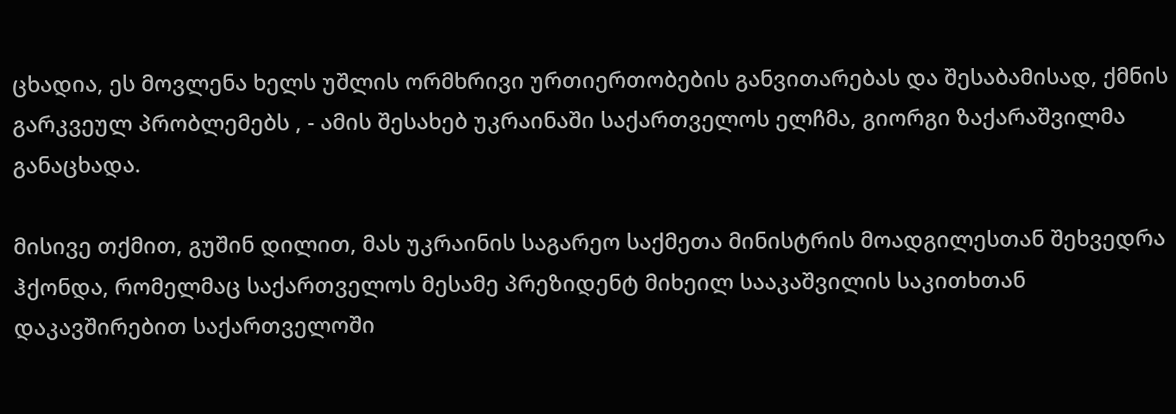ცხადია, ეს მოვლენა ხელს უშლის ორმხრივი ურთიერთობების განვითარებას და შესაბამისად, ქმნის გარკვეულ პრობლემებს , - ამის შესახებ უკრაინაში საქართველოს ელჩმა, გიორგი ზაქარაშვილმა განაცხადა.

მისივე თქმით, გუშინ დილით, მას უკრაინის საგარეო საქმეთა მინისტრის მოადგილესთან შეხვედრა ჰქონდა, რომელმაც საქართველოს მესამე პრეზიდენტ მიხეილ სააკაშვილის საკითხთან დაკავშირებით საქართველოში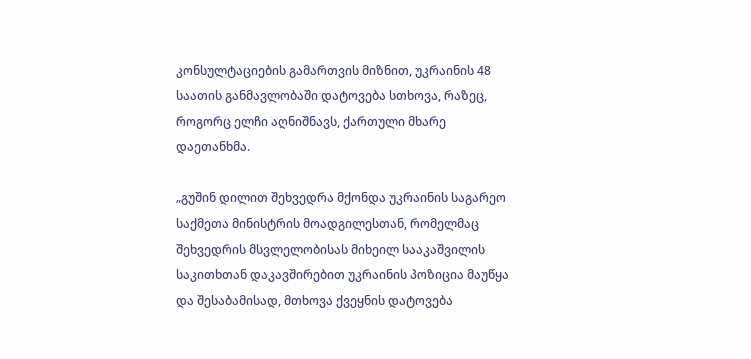კონსულტაციების გამართვის მიზნით, უკრაინის 48 საათის განმავლობაში დატოვება სთხოვა, რაზეც, როგორც ელჩი აღნიშნავს, ქართული მხარე დაეთანხმა.

„გუშინ დილით შეხვედრა მქონდა უკრაინის საგარეო საქმეთა მინისტრის მოადგილესთან, რომელმაც შეხვედრის მსვლელობისას მიხეილ სააკაშვილის საკითხთან დაკავშირებით უკრაინის პოზიცია მაუწყა და შესაბამისად, მთხოვა ქვეყნის დატოვება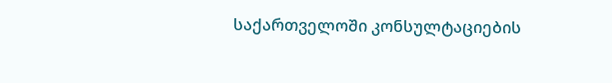საქართველოში კონსულტაციების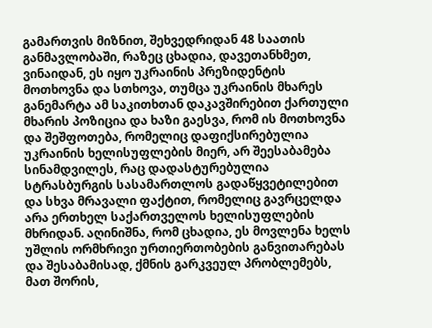გამართვის მიზნით, შეხვედრიდან 48 საათის განმავლობაში, რაზეც ცხადია, დავეთანხმეთ, ვინაიდან, ეს იყო უკრაინის პრეზიდენტის მოთხოვნა და სთხოვა, თუმცა უკრაინის მხარეს განემარტა ამ საკითხთან დაკავშირებით ქართული მხარის პოზიცია და ხაზი გაესვა, რომ ის მოთხოვნა და შეშფოთება, რომელიც დაფიქსირებულია უკრაინის ხელისუფლების მიერ, არ შეესაბამება სინამდვილეს, რაც დადასტურებულია სტრასბურგის სასამართლოს გადაწყვეტილებით და სხვა მრავალი ფაქტით, რომელიც გავრცელდა არა ერთხელ საქართველოს ხელისუფლების მხრიდან. აღინიშნა, რომ ცხადია, ეს მოვლენა ხელს უშლის ორმხრივი ურთიერთობების განვითარებას და შესაბამისად, ქმნის გარკვეულ პრობლემებს, მათ შორის,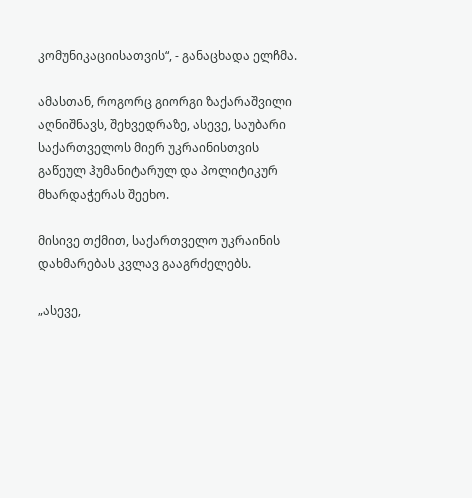კომუნიკაციისათვის“, - განაცხადა ელჩმა.

ამასთან, როგორც გიორგი ზაქარაშვილი აღნიშნავს, შეხვედრაზე, ასევე, საუბარი საქართველოს მიერ უკრაინისთვის გაწეულ ჰუმანიტარულ და პოლიტიკურ მხარდაჭერას შეეხო.

მისივე თქმით, საქართველო უკრაინის დახმარებას კვლავ გააგრძელებს.

„ასევე,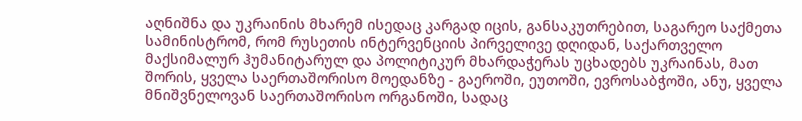აღნიშნა და უკრაინის მხარემ ისედაც კარგად იცის, განსაკუთრებით, საგარეო საქმეთა სამინისტრომ, რომ რუსეთის ინტერვენციის პირველივე დღიდან, საქართველო მაქსიმალურ ჰუმანიტარულ და პოლიტიკურ მხარდაჭერას უცხადებს უკრაინას, მათ შორის, ყველა საერთაშორისო მოედანზე - გაეროში, ეუთოში, ევროსაბჭოში, ანუ, ყველა მნიშვნელოვან საერთაშორისო ორგანოში, სადაც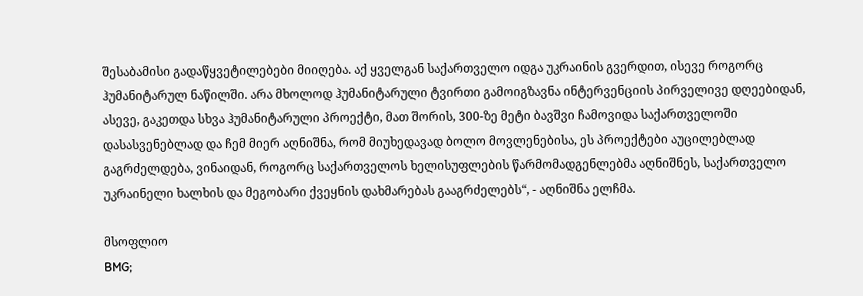შესაბამისი გადაწყვეტილებები მიიღება. აქ ყველგან საქართველო იდგა უკრაინის გვერდით, ისევე როგორც ჰუმანიტარულ ნაწილში. არა მხოლოდ ჰუმანიტარული ტვირთი გამოიგზავნა ინტერვენციის პირველივე დღეებიდან, ასევე, გაკეთდა სხვა ჰუმანიტარული პროექტი, მათ შორის, 300-ზე მეტი ბავშვი ჩამოვიდა საქართველოში დასასვენებლად და ჩემ მიერ აღნიშნა, რომ მიუხედავად ბოლო მოვლენებისა, ეს პროექტები აუცილებლად გაგრძელდება, ვინაიდან, როგორც საქართველოს ხელისუფლების წარმომადგენლებმა აღნიშნეს, საქართველო უკრაინელი ხალხის და მეგობარი ქვეყნის დახმარებას გააგრძელებს“, - აღნიშნა ელჩმა.

მსოფლიო
BMG;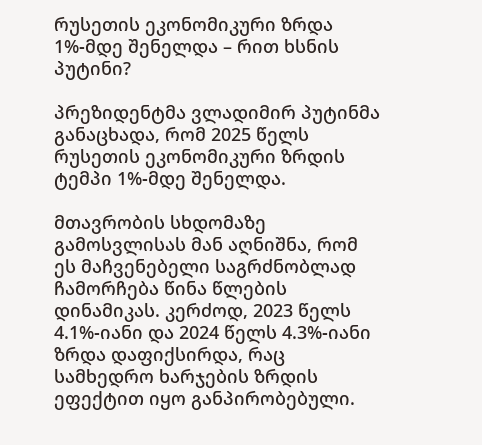რუსეთის ეკონომიკური ზრდა 1%-მდე შენელდა – რით ხსნის პუტინი?

პრეზიდენტმა ვლადიმირ პუტინმა განაცხადა, რომ 2025 წელს რუსეთის ეკონომიკური ზრდის ტემპი 1%-მდე შენელდა.

მთავრობის სხდომაზე გამოსვლისას მან აღნიშნა, რომ ეს მაჩვენებელი საგრძნობლად ჩამორჩება წინა წლების დინამიკას. კერძოდ, 2023 წელს 4.1%-იანი და 2024 წელს 4.3%-იანი ზრდა დაფიქსირდა, რაც სამხედრო ხარჯების ზრდის ეფექტით იყო განპირობებული.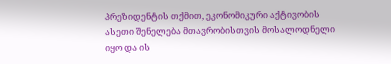პრეზიდენტის თქმით, ეკონომიკური აქტივობის ასეთი შენელება მთავრობისთვის მოსალოდნელი იყო და ის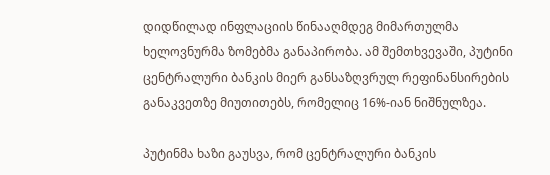დიდწილად ინფლაციის წინააღმდეგ მიმართულმა ხელოვნურმა ზომებმა განაპირობა. ამ შემთხვევაში, პუტინი ცენტრალური ბანკის მიერ განსაზღვრულ რეფინანსირების განაკვეთზე მიუთითებს, რომელიც 16%-იან ნიშნულზეა.

პუტინმა ხაზი გაუსვა, რომ ცენტრალური ბანკის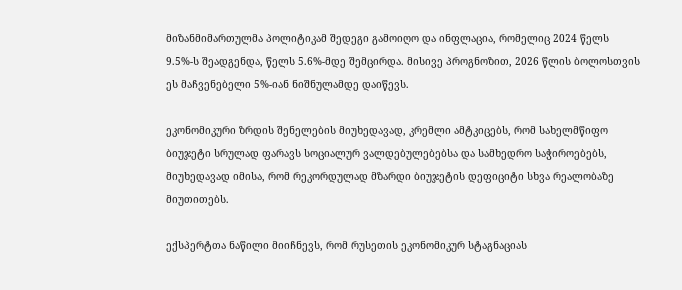მიზანმიმართულმა პოლიტიკამ შედეგი გამოიღო და ინფლაცია, რომელიც 2024 წელს 9.5%-ს შეადგენდა, წელს 5.6%-მდე შემცირდა. მისივე პროგნოზით, 2026 წლის ბოლოსთვის ეს მაჩვენებელი 5%-იან ნიშნულამდე დაიწევს.

ეკონომიკური ზრდის შენელების მიუხედავად, კრემლი ამტკიცებს, რომ სახელმწიფო ბიუჯეტი სრულად ფარავს სოციალურ ვალდებულებებსა და სამხედრო საჭიროებებს, მიუხედავად იმისა, რომ რეკორდულად მზარდი ბიუჯეტის დეფიციტი სხვა რეალობაზე მიუთითებს.

ექსპერტთა ნაწილი მიიჩნევს, რომ რუსეთის ეკონომიკურ სტაგნაციას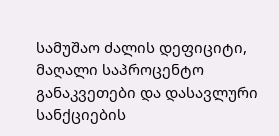სამუშაო ძალის დეფიციტი, მაღალი საპროცენტო განაკვეთები და დასავლური სანქციების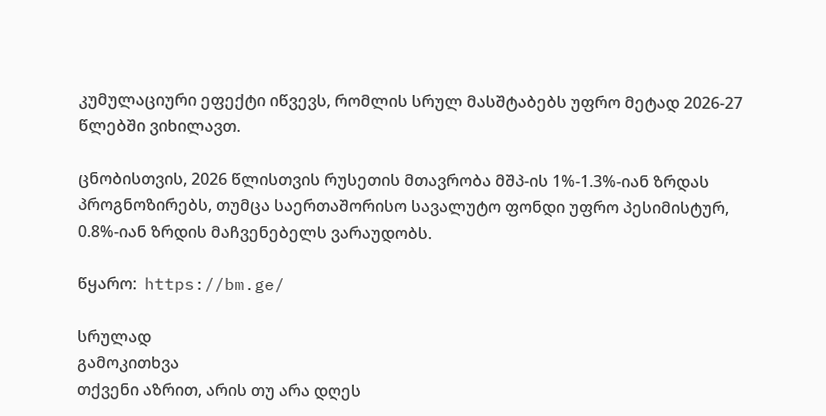კუმულაციური ეფექტი იწვევს, რომლის სრულ მასშტაბებს უფრო მეტად 2026-27 წლებში ვიხილავთ.

ცნობისთვის, 2026 წლისთვის რუსეთის მთავრობა მშპ-ის 1%-1.3%-იან ზრდას პროგნოზირებს, თუმცა საერთაშორისო სავალუტო ფონდი უფრო პესიმისტურ, 0.8%-იან ზრდის მაჩვენებელს ვარაუდობს.

წყარო:  https://bm.ge/

სრულად
გამოკითხვა
თქვენი აზრით, არის თუ არა დღეს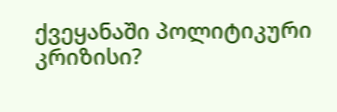ქვეყანაში პოლიტიკური კრიზისი?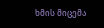ხმის მიცემა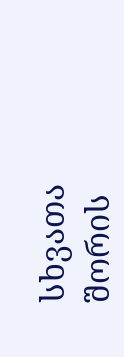სხვათა შორის